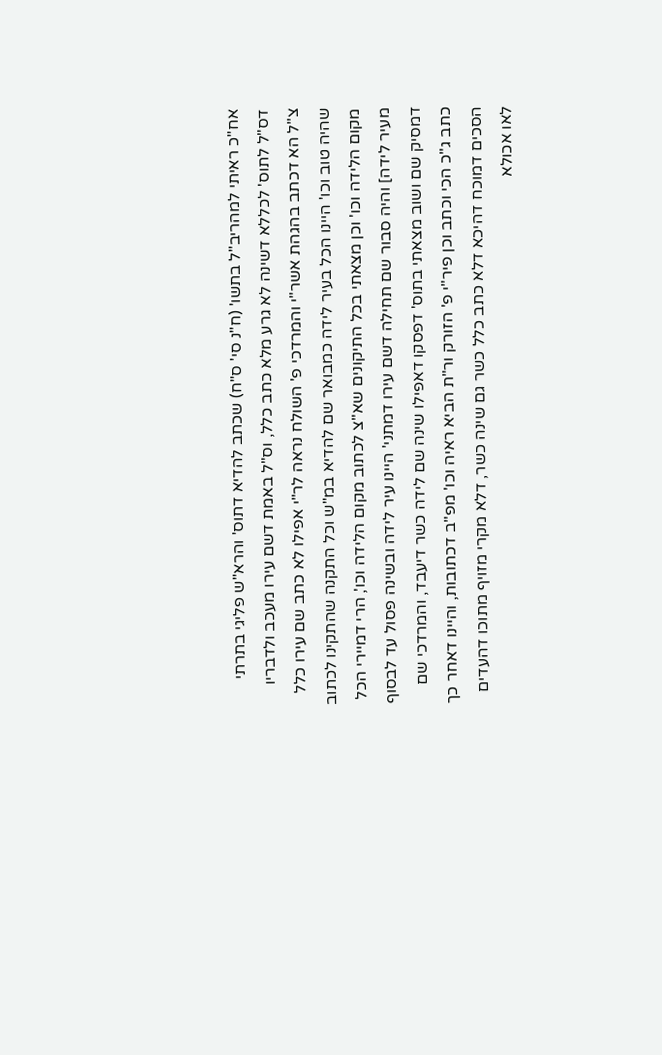אח"כ ראיתי למהריב"ל בתשו' (ח"נ סי' ס"ח) שכתב להדיא דתוס' והרא"ש פליגי בתרתי דס"ל לתוס' לכללא דשינה לא גרע מלא כתב כלל, וס"ל באמת דשם עירו מעכב ולדבריו צ"ל הא דכתב בהגהת אשר"י והמרדכי פ' השולח נראה לר"י אפילו לא כתב שם עירו כלל שהיה טוב וכו' היינו הכל בעיר לידה כמבואר שם להדיא במ"ש וכל התקנה שהתקינו לכתוב מקום הלידה וכו' וכן מצאתי בכל התיקונים שא"צ לכתוב מקום הלידה וכו', הרי דמיירי הכל מעיר לידה] והיה סבור שם תחילה דשם עירו דמתני' היינו עיר לידה ובשינה פסול עד לבסוף דמסיק שם ושוב מצאתי בתוס' דפסקו דאפילו שינה שם לידה כשר דיעבד, והמרדכי שם כתב ג"כ הכי וכתב וכן פיר"י פ' הזורק ור"ת הביא ראיה וכו' מפ"ב דכתובות, והיינו דאחר כך הסכים דמוכח דהיכא דלא כתב כלל כשר גם שינה כשר, דלא מקרי מזויף מתוכו דהעדים לאו אכולא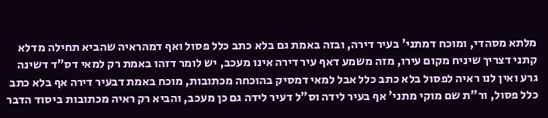מלתא מסהדי, ומוכח דמתני' בעיר דירה, ובזה באמת גם בלא כתב כלל פסול ואף דמהראיה שהביא תחילה מדלא קתני דצריך שיניח מקום עירו, מזה משמע דאף עיר דירה אינו מעכב, יש לומר דזהו באמת רק למאי דס"ד דשינה גרע ואין לנו ראיה לפסול בלא כתב כלל אבל למאי דמסיק בהוכחה מכתובות, מוכח באמת דבעיר דירה אף בלא כתב כלל פסול, ור"ת שם מוקי מתני' אף בעיר לידה וס"ל דעיר לידה גם כן מעכב, והביא רק ראיה מכתובות ביסוד הדבר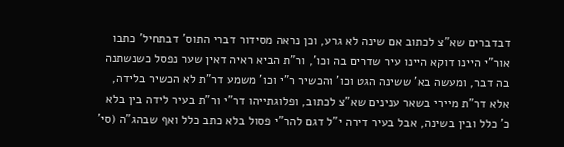דבדברים שא"צ לכתוב אם שינה לא גרע, וכן נראה מסידור דברי התוס' דבתחיל' כתבו אור"י היינו דוקא היינו עיר שדרים בה וכו', ור"ת הביא ראיה דאין שער נפסל כשנשתנה בה דבר, ומעשה בא' ששינה הגט וכו' והכשיר ר"י וכו' משמע דר"ת לא הכשיר בלידה, אלא דר"ת מיירי בשאר ענינים שא"צ לכתוב, ופלוגתייהו דר"י ור"ת בעיר לידה בין בלא כ' כלל ובין בשינה, אבל בעיר דירה י"ל דגם להר"י פסול בלא כתב כלל ואף שבהג"ה (סי'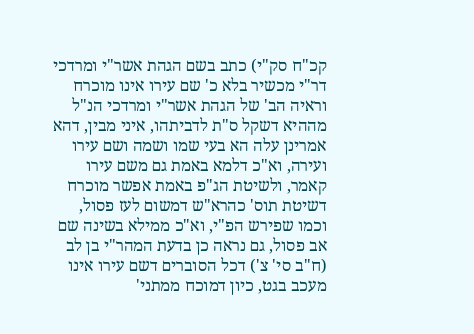קכ"ח סק"י) כתב בשם הגהת אשר"י ומרדכי דר"י מכשיר בלא כ' שם עירו אינו מוכרח וראיה הב' של הגהת אשר"י ומרדכי הנ"ל מההיא דשקל ס"ת לדביתהו, איני מבין, דהא אמרינן עלה הא בעי שמו ושמה ושם עירו ועירה, וא"כ דלמא באמת גם משם עירו קאמר, ולשיטת הג"פ באמת אפשר מוכרח דשיטת תוס' כהרא"ש דמשום לעז פסול, וכמו שפירש הפ"י, וא"כ ממילא בשינה שם אב פסול, גם נראה כן בדעת המהר"י בן לב (ח"ב סי' צ') דכל הסוברים דשם עירו אינו מעכב בגט, כיון דמוכח ממתני'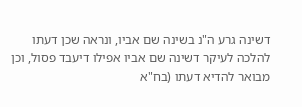דשינה גרע ה"נ בשינה שם אביו, ונראה שכן דעתו להלכה לעיקר דשינה שם אביו אפילו דיעבד פסול, וכן מבואר להדיא דעתו (בח"א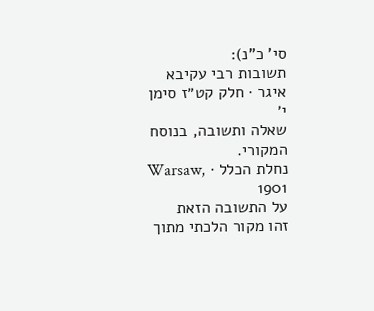סי' כ"נ):
תשובות רבי עקיבא איגר · חלק קט״ז סימן י׳
שאלה ותשובה, בנוסח המקורי.
נחלת הכלל · Warsaw, 1901
על התשובה הזאת
זהו מקור הלכתי מתוך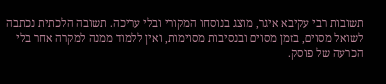תשובות רבי עקיבא איגר, מוצג בנוסחו המקורי ובלי עריכה. תשובה הלכתית נכתבה לשואל מסוים, בזמן מסוים ובנסיבות מסוימות, ואין ללמוד ממנה למקרה אחר בלי הכרעה של פוסק.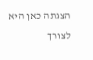הצגתה כאן היא לצורך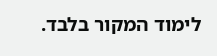לימוד המקור בלבד.